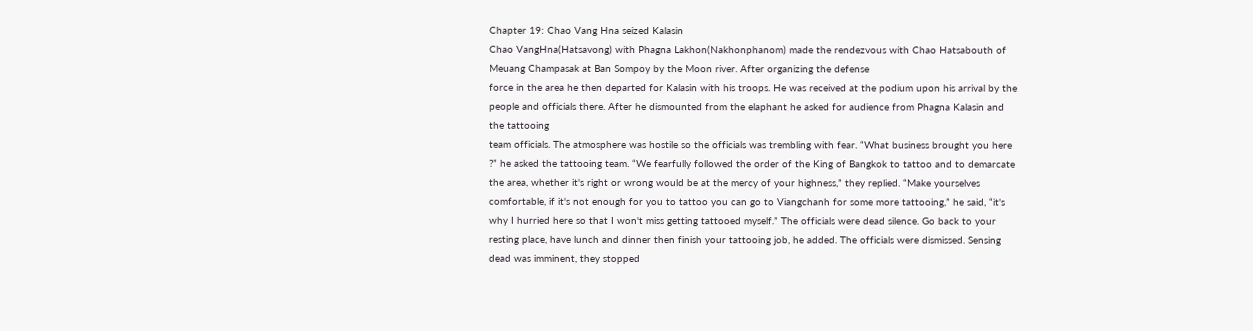Chapter 19: Chao Vang Hna seized Kalasin
Chao VangHna(Hatsavong) with Phagna Lakhon(Nakhonphanom) made the rendezvous with Chao Hatsabouth of Meuang Champasak at Ban Sompoy by the Moon river. After organizing the defense
force in the area he then departed for Kalasin with his troops. He was received at the podium upon his arrival by the people and officials there. After he dismounted from the elaphant he asked for audience from Phagna Kalasin and the tattooing
team officials. The atmosphere was hostile so the officials was trembling with fear. “What business brought you here ?” he asked the tattooing team. “We fearfully followed the order of the King of Bangkok to tattoo and to demarcate the area, whether it's right or wrong would be at the mercy of your highness,” they replied. “Make yourselves comfortable, if it's not enough for you to tattoo you can go to Viangchanh for some more tattooing,” he said, “it's why I hurried here so that I won't miss getting tattooed myself.” The officials were dead silence. Go back to your resting place, have lunch and dinner then finish your tattooing job, he added. The officials were dismissed. Sensing dead was imminent, they stopped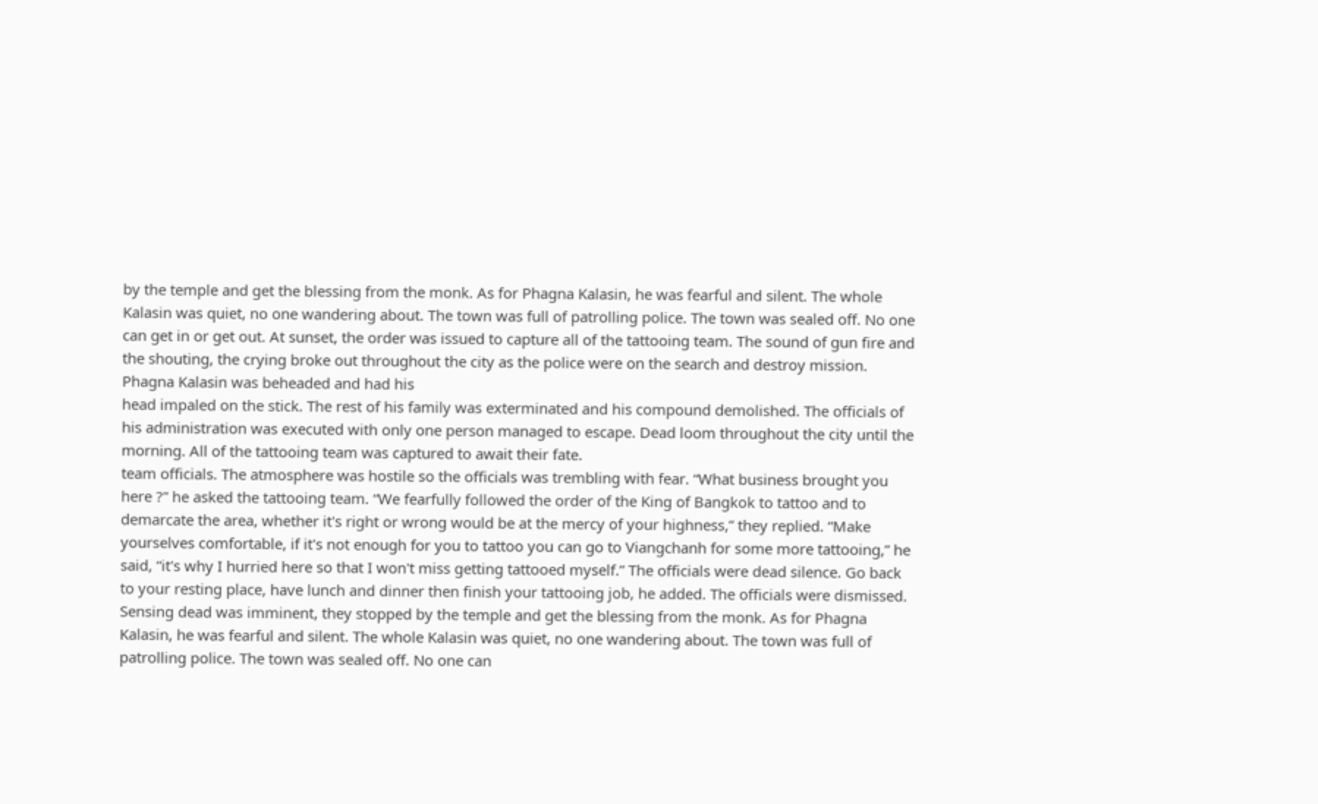by the temple and get the blessing from the monk. As for Phagna Kalasin, he was fearful and silent. The whole Kalasin was quiet, no one wandering about. The town was full of patrolling police. The town was sealed off. No one can get in or get out. At sunset, the order was issued to capture all of the tattooing team. The sound of gun fire and the shouting, the crying broke out throughout the city as the police were on the search and destroy mission. Phagna Kalasin was beheaded and had his
head impaled on the stick. The rest of his family was exterminated and his compound demolished. The officials of his administration was executed with only one person managed to escape. Dead loom throughout the city until the morning. All of the tattooing team was captured to await their fate.
team officials. The atmosphere was hostile so the officials was trembling with fear. “What business brought you here ?” he asked the tattooing team. “We fearfully followed the order of the King of Bangkok to tattoo and to demarcate the area, whether it's right or wrong would be at the mercy of your highness,” they replied. “Make yourselves comfortable, if it's not enough for you to tattoo you can go to Viangchanh for some more tattooing,” he said, “it's why I hurried here so that I won't miss getting tattooed myself.” The officials were dead silence. Go back to your resting place, have lunch and dinner then finish your tattooing job, he added. The officials were dismissed. Sensing dead was imminent, they stopped by the temple and get the blessing from the monk. As for Phagna Kalasin, he was fearful and silent. The whole Kalasin was quiet, no one wandering about. The town was full of patrolling police. The town was sealed off. No one can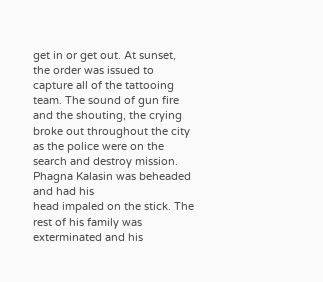get in or get out. At sunset, the order was issued to capture all of the tattooing team. The sound of gun fire and the shouting, the crying broke out throughout the city as the police were on the search and destroy mission. Phagna Kalasin was beheaded and had his
head impaled on the stick. The rest of his family was exterminated and his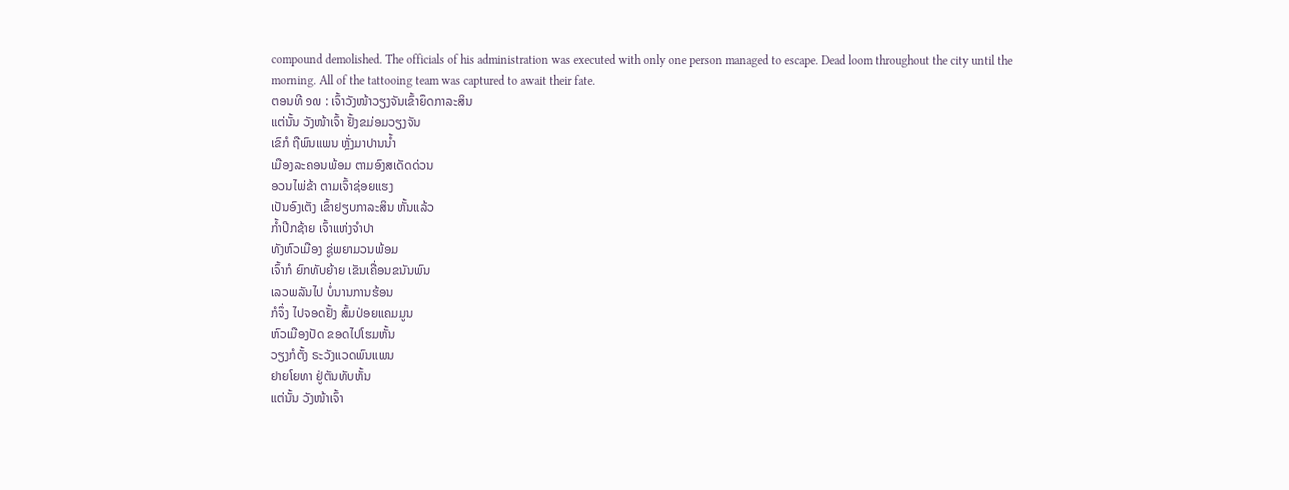compound demolished. The officials of his administration was executed with only one person managed to escape. Dead loom throughout the city until the morning. All of the tattooing team was captured to await their fate.
ຕອນທີ ໑໙ : ເຈົ້າວັງໜ້າວຽງຈັນເຂົ້າຍຶດກາລະສິນ
ແຕ່ນັ້ນ ວັງໜ້າເຈົ້າ ຢັ້ງຂມ່ອມວຽງຈັນ
ເຂົກໍ ຖືພົນແພນ ຫຼັ່ງມາປານນ້ຳ
ເມືອງລະຄອນພ້ອມ ຕາມອົງສເດັດດ່ວນ
ອວນໄພ່ຂ້າ ຕາມເຈົ້າຊ່ອຍແຮງ
ເປັນອົງເຕັງ ເຂົ້າຢຽບກາລະສິນ ຫັ້ນແລ້ວ
ກ້ຳປີກຊ້າຍ ເຈົ້າແຫ່ງຈຳປາ
ທັງຫົວເມືອງ ຊູ່ພຍາມວນພ້ອມ
ເຈົ້າກໍ ຍົກທັບຍ້າຍ ເຂັນເຄື່ອນຂນັນພົນ
ເລວພລັນໄປ ບໍ່ນານການຮ້ອນ
ກໍຈຶ່ງ ໄປຈອດຢັ້ງ ສົ້ມປ່ອຍແຄມມູນ
ຫົວເມືອງປັດ ຂອດໄປໂຮມຫັ້ນ
ວຽງກໍຕັ້ງ ຣະວັງແວດພົນແພນ
ຢາຍໂຍທາ ຢູ່ຕັນທັບຫັ້ນ
ແຕ່ນັ້ນ ວັງໜ້າເຈົ້າ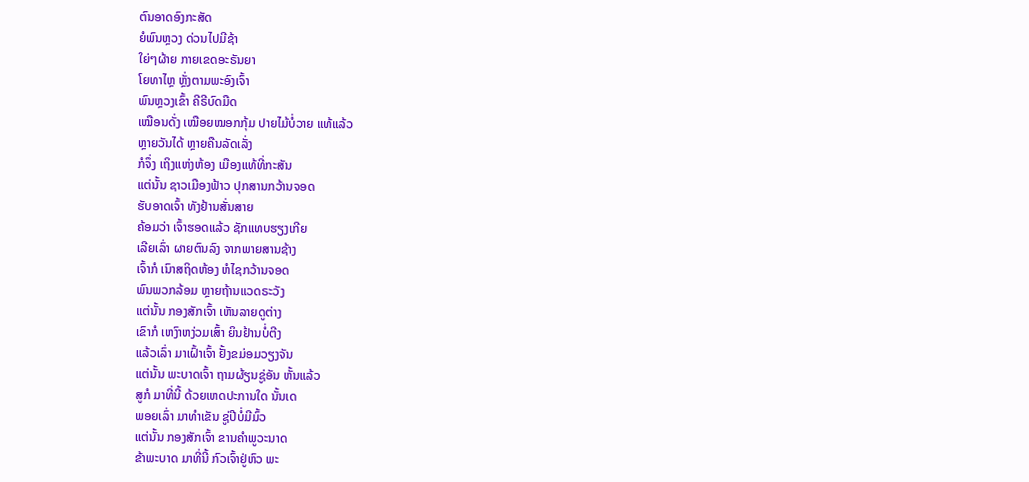ຕົນອາດອົງກະສັດ
ຍໍພົນຫຼວງ ດ່ວນໄປມີຊ້າ
ໃຍ່ໆຜ້າຍ ກາຍເຂດອະຣັນຍາ
ໂຍທາໄຫຼ ຫຼັ່ງຕາມພະອົງເຈົ້າ
ພົນຫຼວງເຂົ້າ ຄີຣີບົດມືດ
ເໝືອນດັ່ງ ເໝືອຍໝອກກຸ້ມ ປາຍໄມ້ບໍ່ວາຍ ແທ້ແລ້ວ
ຫຼາຍວັນໄດ້ ຫຼາຍຄືນລັດເລັ່ງ
ກໍຈຶ່ງ ເຖິງແຫ່ງຫ້ອງ ເມືອງແທ້ທີ່ກະສັນ
ແຕ່ນັ້ນ ຊາວເມືອງຟ້າວ ປຸກສານກວ້ານຈອດ
ຮັບອາດເຈົ້າ ທັງຢ້ານສັ່ນສາຍ
ຄ້ອມວ່າ ເຈົ້າຮອດແລ້ວ ຊັກແທບຮຽງເກີຍ
ເລີຍເລົ່າ ຜາຍຕົນລົງ ຈາກພາຍສານຊ້າງ
ເຈົ້າກໍ ເນົາສຖິດຫ້ອງ ຫໍໄຊກວ້ານຈອດ
ພົນພວກລ້ອມ ຫຼາຍຖ້ານແວດຣະວັງ
ແຕ່ນັ້ນ ກອງສັກເຈົ້າ ເຫັນລາຍດູຕ່າງ
ເຂົາກໍ ເຫງົາຫງ່ວມເສົ້າ ຍິນຢ້ານບໍ່ຕີງ
ແລ້ວເລົ່າ ມາເຝົ້າເຈົ້າ ຢັ້ງຂມ່ອມວຽງຈັນ
ແຕ່ນັ້ນ ພະບາດເຈົ້າ ຖາມຜ້ຽນຊູ່ອັນ ຫັ້ນແລ້ວ
ສູກໍ ມາທີ່ນີ້ ດ້ວຍເຫດປະການໃດ ນັ້ນເດ
ພອຍເລົ່າ ມາທຳເຂັນ ຊູ່ປີບໍ່ມີມົ້ວ
ແຕ່ນັ້ນ ກອງສັກເຈົ້າ ຂານຄຳພູວະນາດ
ຂ້າພະບາດ ມາທີ່ນີ້ ກົວເຈົ້າຢູ່ຫົວ ພະ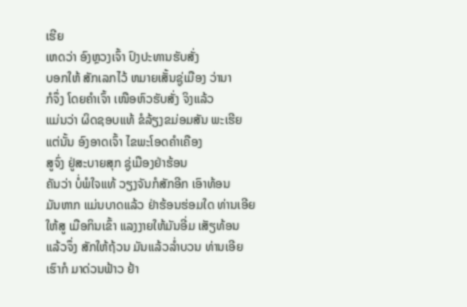ເຮີຍ
ເຫດວ່າ ອົງຫຼວງເຈົ້າ ປົງປະທານຮັບສັ່ງ
ບອກໃຫ້ ສັກເລກໄວ້ ຫມາຍເສັ້ນຊູ່ເມືອງ ວ່ານາ
ກໍຈຶ່ງ ໂດຍຄຳເຈົ້າ ເໜືອຫົວຮັບສັ່ງ ຈິງແລ້ວ
ແມ່ນວ່າ ຜິດຊອບແທ້ ຂໍລ້ຽງຂມ່ອມສັນ ພະເຮີຍ
ແຕ່ນັ້ນ ອົງອາດເຈົ້າ ໄຂພະໂອດຄຳເຄືອງ
ສູຈົ່ງ ຢູ່ສະບາຍສຸກ ຊູ່ເມືອງຢ່າຮ້ອນ
ຄັນວ່າ ບໍ່ພໍໃຈແທ້ ວຽງຈັນກໍສັກອີກ ເອົາທ້ອນ
ມັນຫາກ ແມ່ນບາດແລ້ວ ຢ່າຮ້ອນຮ່ອມໃດ ທ່ານເອີຍ
ໃຫ້ສູ ເມືອກິນເຂົ້າ ແລງງາຍໃຫ້ມັນອີ່ມ ເສັຽທ້ອນ
ແລ້ວຈຶ່ງ ສັກໃຫ້ຖ້ວນ ມັນແລ້ວລ່ຳບວນ ທ່ານເອີຍ
ເຮົາກໍ ມາດ່ວນຟ້າວ ຢ້າ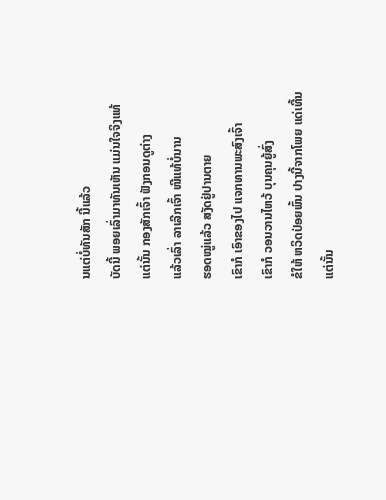ນແຕ່ບໍ່ທັນສັກ ນີ້ແລ້ວ
ບັດນີ້ ພອຍເລົ່າມາທັນເຫັນ ແມ່ນໃຈຈິງແທ້
ແຕ່ນັ້ນ ກອງສັກເຈົ້າ ຟັງກອນດູຕ່າງ
ແລ້ວເລົ່າ ລາເລີກເຈົ້າ ໜີແທ້ບໍ່ນານ
ຮອດໝູ່ແລ້ວ ສງັດຢູ່ປານຕາຍ
ເຂົາກໍ ເອົາຂອງໄປ ແຈກທານພະສົງເຈົ້າ
ເຂົາກໍ ວອນວານໄຫວ້ ບຸນຄຸນຍູ້ສົ່ງ
ຂໍໃຫ້ ຫວິດປ່ອຍພົ້ນ ປາງນີ້ຈາກໂພຍ ແດ່ເທີ້ນ
ແຕ່ນັ້ນ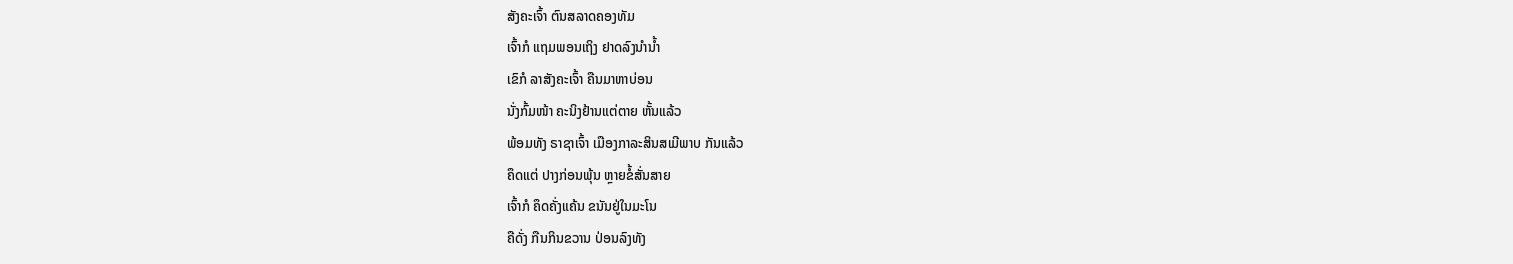ສັງຄະເຈົ້າ ຕົນສລາດຄອງທັມ
ເຈົ້າກໍ ແຖມພອນເຖິງ ຢາດລົງນຳນ້ຳ
ເຂົກໍ ລາສັງຄະເຈົ້າ ຄືນມາຫາບ່ອນ
ນັ່ງກົ້ມໜ້າ ຄະນິງຢ້ານແຕ່ຕາຍ ຫັ້ນແລ້ວ
ພ້ອມທັງ ຣາຊາເຈົ້າ ເມືອງກາລະສິນສເມີພາບ ກັນແລ້ວ
ຄຶດແຕ່ ປາງກ່ອນພຸ້ນ ຫຼາຍຂໍ້ສັ່ນສາຍ
ເຈົ້າກໍ ຄຶດຄັ່ງແຄ້ນ ຂນັນຢູ່ໃນມະໂນ
ຄືດັ່ງ ກືນກິນຂວານ ປ່ອນລົງທັງ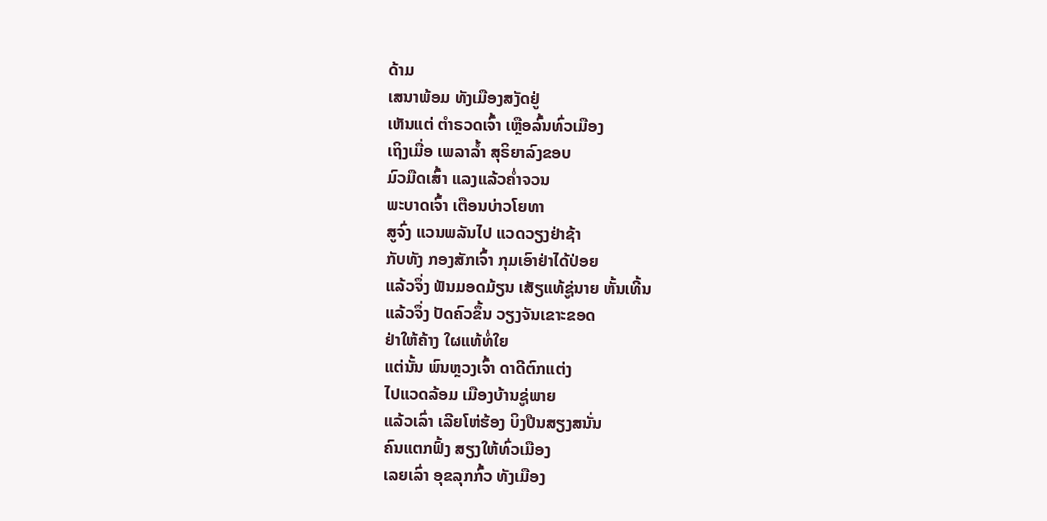ດ້າມ
ເສນາພ້ອມ ທັງເມືອງສງັດຢູ່
ເຫັນແຕ່ ຕຳຣວດເຈົ້າ ເຫຼືອລົ້ນທົ່ວເມືອງ
ເຖິງເມື່ອ ເພລາລ້ຳ ສຸຣິຍາລົງຂອບ
ມົວມືດເສົ້າ ແລງແລ້ວຄ່ຳຈວນ
ພະບາດເຈົ້າ ເຕືອນບ່າວໂຍທາ
ສູຈົ່ງ ແວນພລັນໄປ ແວດວຽງຢ່າຊ້າ
ກັບທັງ ກອງສັກເຈົ້າ ກຸມເອົາຢ່າໄດ້ປ່ອຍ
ແລ້ວຈຶ່ງ ຟັນມອດມ້ຽນ ເສັຽແທ້ຊູ່ນາຍ ຫັ້ນເທີ້ນ
ແລ້ວຈຶ່ງ ປັດຄົວຂຶ້ນ ວຽງຈັນເຂາະຂອດ
ຢ່າໃຫ້ຄ້າງ ໃຜແທ້ທໍ່ໃຍ
ແຕ່ນັ້ນ ພົນຫຼວງເຈົ້າ ດາດີຕົກແຕ່ງ
ໄປແວດລ້ອມ ເມືອງບ້ານຊູ່ພາຍ
ແລ້ວເລົ່າ ເລີຍໂຫ່ຮ້ອງ ບິງປືນສຽງສນັ່ນ
ຄົນແຕກຟົ້ງ ສຽງໃຫ້ທົ່ວເມືອງ
ເລຍເລົ່າ ອຸຂລຸກກົ້ວ ທັງເມືອງ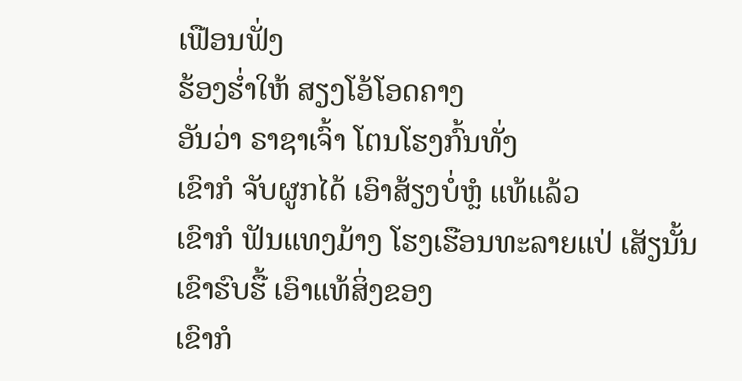ເຟືອນຟັ່ງ
ຮ້ອງຮ່ຳໃຫ້ ສຽງໂອ້ໂອດຄາງ
ອັນວ່າ ຣາຊາເຈົ້າ ໂຕນໂຮງກົ້ນທັ່ງ
ເຂົາກໍ ຈັບຜູກໄດ້ ເອົາສ້ຽງບໍ່ຫຼໍ ແທ້ແລ້ວ
ເຂົາກໍ ຟັນແທງມ້າງ ໂຮງເຮືອນທະລາຍແປ່ ເສັຽນັ້ນ
ເຂົາຮົບຮື້ ເອົາແທ້ສິ່ງຂອງ
ເຂົາກໍ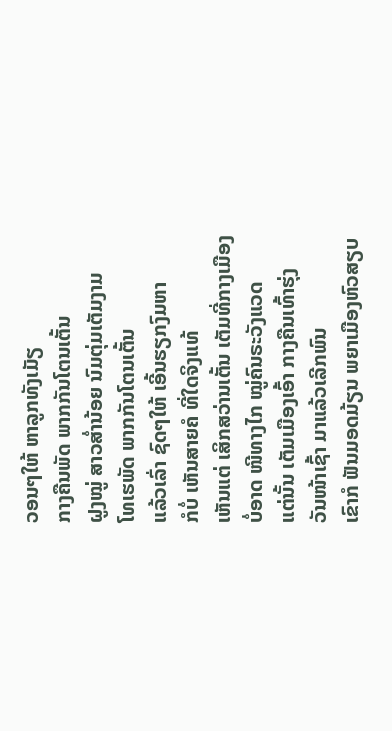ວອນໆໃຫ້ ຫາລູກທັງເມັຽ
ກາງຄືນພັດ ພາກກັນໂຕນເຕັ້ນ
ຝູງໝູ່ ສາວສ່ຳນ້ອຍ ນົມຕຸ່ມເຕັມງາມ
ໂທເຮພັດ ພາກກັນໂຕນເຕັ້ນ
ແລ້ວເລົ່າ ຊົດໆໃຫ້ ເອີ້ນຮຽກງົມຫາ
ກໍບໍ່ ເຫັນສາຍຄໍ ທີ່ໃດຈິງແທ້
ເຫັນແຕ່ ເສິກສວ່ານເຕັ້ນ ເຕັມທີ່ກາງເມືອງ
ບໍ່ອາດ ໜີທາງໄກ ໝູ່ຄົນຣະວັງແວດ
ແຕ່ນັ້ນ ເຕັມເມືອງເອົ້າ ກາງຄືນເທົ້າຮຸ່ງ
ວັນໜ້າເຊົ້າ ມາແລ້ວເລີກພົນ
ເຂົາກໍ ຟັນມອດມ້ຽນ ພຍາເມືອງຫົວສຽບ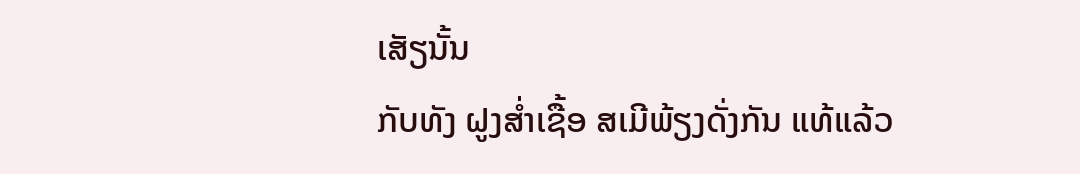ເສັຽນັ້ນ
ກັບທັງ ຝູງສ່ຳເຊື້ອ ສເມີພ້ຽງດັ່ງກັນ ແທ້ແລ້ວ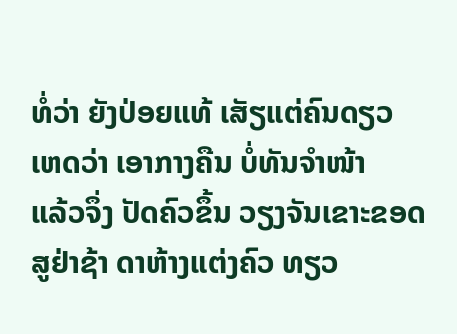ທໍ່ວ່າ ຍັງປ່ອຍແທ້ ເສັຽແຕ່ຄົນດຽວ
ເຫດວ່າ ເອາກາງຄືນ ບໍ່ທັນຈຳໜ້າ
ແລ້ວຈຶ່ງ ປັດຄົວຂຶ້ນ ວຽງຈັນເຂາະຂອດ
ສູຢ່າຊ້າ ດາຫ້າງແຕ່ງຄົວ ທຽວ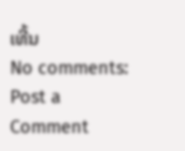ເທີ້ນ
No comments:
Post a Comment